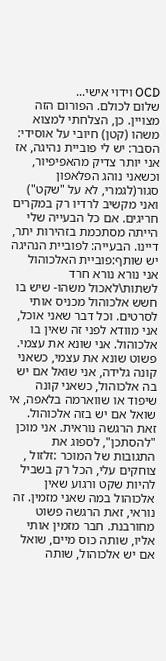OCD וידוי אישי...
שלום לכולם. הפורום הזה מצויין. כן, הצלחתי למצוא משהו (קטן) חיובי על אוסידי: הסבר: יש לי פוביית נהיגה, אז אני יותר צדיק מהאפיפיור, וכשאני נוהג הפלאפון סגור(לגמרי, לא על "שקט") ואני מקשיב לרדיו רק במקרים חריגים. אם כל הבעייה שלי הייתה מסתכמת בזהירות יתר, דיינו. הבעייה: לפוביית הנהיגה יש שותף:פוביית האלכוהול אני נורא נורא חרד לשתות\לאכול משהו- שיש בו חשש אלכוהול מכניס אותי לסרטים. וכל דבר שאני אוכל, אני מוודא לפני זה שאין בו אלכוהול. אני שונא את עצמי. פשוט שונא את עצמי, כשאני קונה גלידה, אני שואל אם יש בה אלכוהול, כשאני קונה שיפוד או שווארמה בלאפה, אי שואל אם יש בזה אלכוהול. זאת הרגשה נוראית. אני מוכן "להסתכן", לספוג את התגובות של המוכר :זלזול , צוחקים עלי, הכל רק בשביל להיות שקט ורגוע שאין אלכוהול במה שאני מזמין. זה נוראי, זאת הרגשה פשוט מחורבנת. חבר מזמין אותי אליו, שותה כוס מיים, שואל אם יש אלכוהול, שותה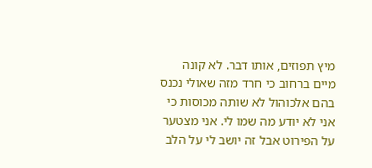מיץ תפוזים, אותו דבר. לא קונה מיים ברחוב כי חרד מזה שאולי נכנס בהם אלכוהול לא שותה מכוסות כי אני לא יודע מה שמו לי. אני מצטער על הפירוט אבל זה יושב לי על הלב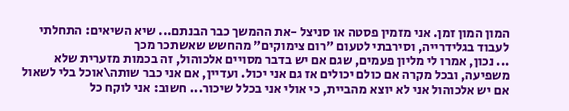המון המון זמן. אני מזמין פסטה או סניצל -את ההמשך כבר הבנתם... שיא השיאים: התחלתי לעבוד בגלידרייה, וסירבתי לטעום "רום צימוקים" מהחשש שאשתכר מכך
... נכון, אמרו לי מליון פעמים, שגם אם יש בדבר מסויים אלכוהול, זה בכמות מזערית שלא משפיעה, ובכל מקרה אם כולם יכולים אז גם אני יכול. ועדיין, אם אני כבר שותה\אוכל בלי לשאול אם יש אלכוהול אני לא יוצא מהביית, כי אולי אני בכלל שיכור... חשוב: אני לוקח כל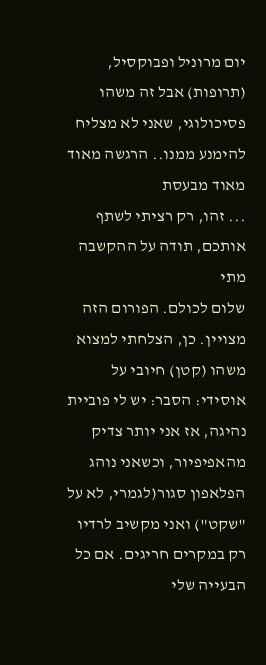יום מרוניל ופבוקסיל, (תרופות) אבל זה משהו פסיכולוגי, שאני לא מצליח להימנע ממנו.. הרגשה מאוד מאוד מבעסת
... זהו, רק רציתי לשתף אותכם, תודה על ההקשבה מתי
שלום לכולם. הפורום הזה מצויין. כן, הצלחתי למצוא משהו (קטן) חיובי על אוסידי: הסבר: יש לי פוביית נהיגה, אז אני יותר צדיק מהאפיפיור, וכשאני נוהג הפלאפון סגור(לגמרי, לא על "שקט") ואני מקשיב לרדיו רק במקרים חריגים. אם כל הבעייה שלי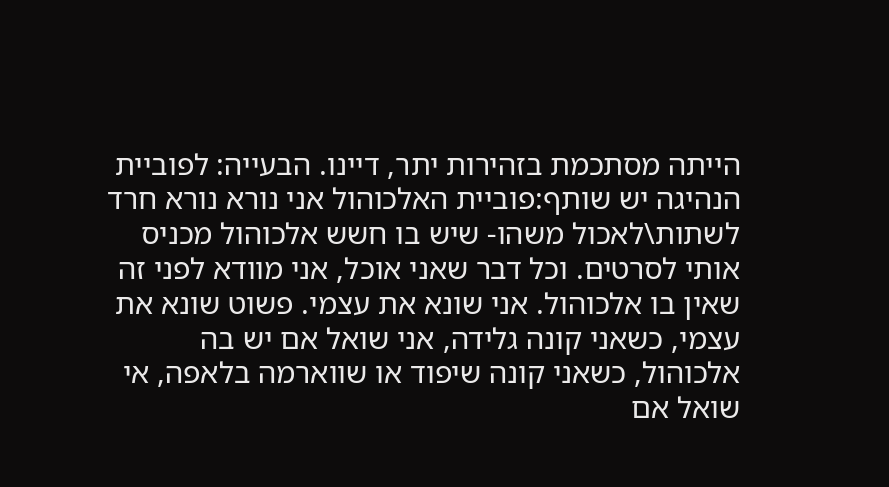הייתה מסתכמת בזהירות יתר, דיינו. הבעייה: לפוביית הנהיגה יש שותף:פוביית האלכוהול אני נורא נורא חרד לשתות\לאכול משהו- שיש בו חשש אלכוהול מכניס אותי לסרטים. וכל דבר שאני אוכל, אני מוודא לפני זה שאין בו אלכוהול. אני שונא את עצמי. פשוט שונא את עצמי, כשאני קונה גלידה, אני שואל אם יש בה אלכוהול, כשאני קונה שיפוד או שווארמה בלאפה, אי שואל אם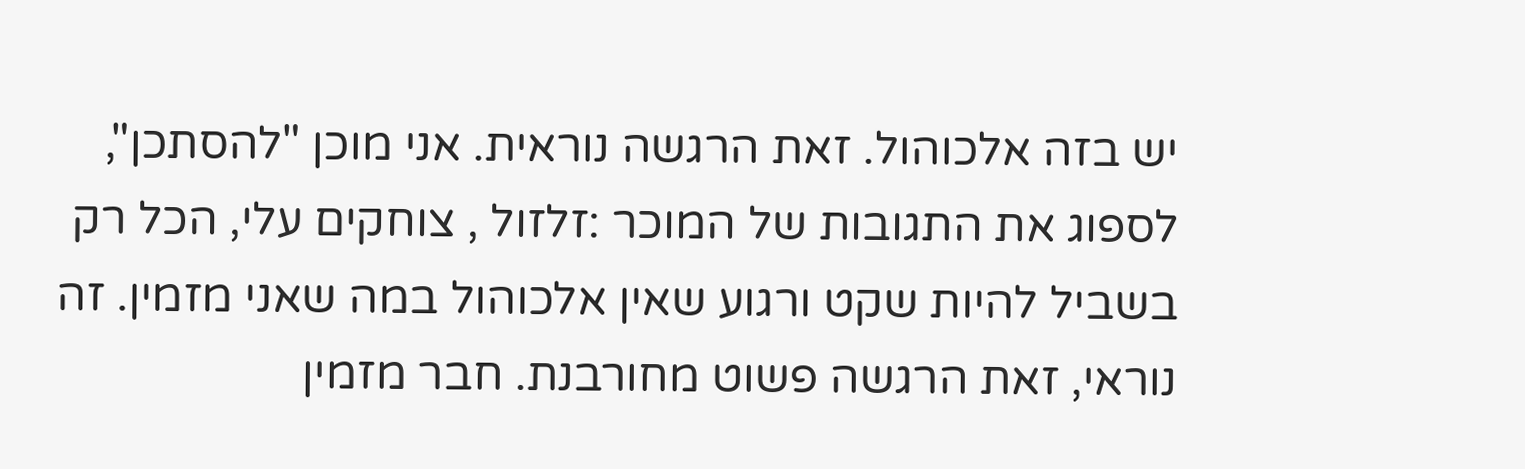יש בזה אלכוהול. זאת הרגשה נוראית. אני מוכן "להסתכן", לספוג את התגובות של המוכר :זלזול , צוחקים עלי, הכל רק בשביל להיות שקט ורגוע שאין אלכוהול במה שאני מזמין. זה נוראי, זאת הרגשה פשוט מחורבנת. חבר מזמין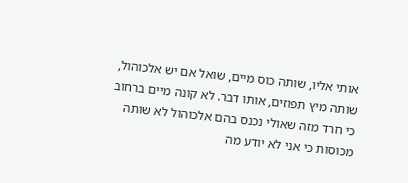אותי אליו, שותה כוס מיים, שואל אם יש אלכוהול, שותה מיץ תפוזים, אותו דבר. לא קונה מיים ברחוב כי חרד מזה שאולי נכנס בהם אלכוהול לא שותה מכוסות כי אני לא יודע מה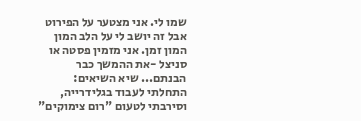שמו לי. אני מצטער על הפירוט אבל זה יושב לי על הלב המון המון זמן. אני מזמין פסטה או סניצל -את ההמשך כבר הבנתם... שיא השיאים: התחלתי לעבוד בגלידרייה, וסירבתי לטעום "רום צימוקים"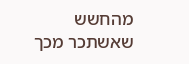מהחשש שאשתכר מכך